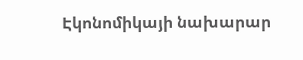Էկոնոմիկայի նախարար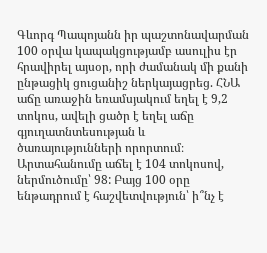Գևորգ Պապոյանն իր պաշտոնավարման 100 օրվա կապակցությամբ ասուլիս էր հրավիրել այսօր, որի ժամանակ մի քանի ընթացիկ ցուցանիշ ներկայացրեց. ՀՆԱ աճը առաջին եռամսյակում եղել է 9,2 տոկոս, ավելի ցածր է եղել աճը գյուղատնտեսության և ծառայությունների որորտում։ Արտահանումը աճել է 104 տոկոսով, ներմուծումը՝ 98: Բայց 100 օրը ենթադրում է հաշվետվություն՝ ի՞նչ է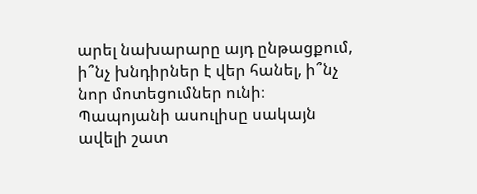արել նախարարը այդ ընթացքում, ի՞նչ խնդիրներ է վեր հանել, ի՞նչ նոր մոտեցումներ ունի։
Պապոյանի ասուլիսը սակայն ավելի շատ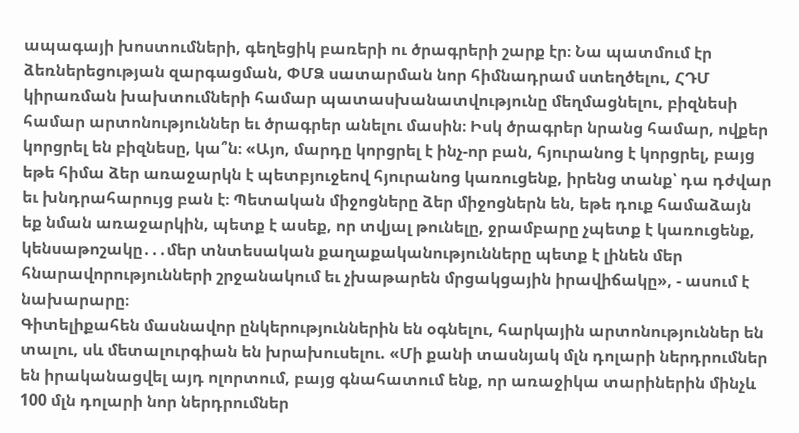ապագայի խոստումների, գեղեցիկ բառերի ու ծրագրերի շարք էր։ Նա պատմում էր ձեռներեցության զարգացման, ՓՄՁ սատարման նոր հիմնադրամ ստեղծելու, ՀԴՄ կիրառման խախտումների համար պատասխանատվությունը մեղմացնելու, բիզնեսի համար արտոնություններ եւ ծրագրեր անելու մասին։ Իսկ ծրագրեր նրանց համար, ովքեր կորցրել են բիզնեսը, կա՞ն։ «Այո, մարդը կորցրել է ինչ-որ բան, հյուրանոց է կորցրել, բայց եթե հիմա ձեր առաջարկն է պետբյուջեով հյուրանոց կառուցենք, իրենց տանք՝ դա դժվար եւ խնդրահարույց բան է։ Պետական միջոցները ձեր միջոցներն են, եթե դուք համաձայն եք նման առաջարկին, պետք է ասեք, որ տվյալ թունելը, ջրամբարը չպետք է կառուցենք, կենսաթոշակը․․․մեր տնտեսական քաղաքականությունները պետք է լինեն մեր հնարավորությունների շրջանակում եւ չխաթարեն մրցակցային իրավիճակը», - ասում է նախարարը։
Գիտելիքահեն մասնավոր ընկերություններին են օգնելու, հարկային արտոնություններ են տալու, սև մետալուրգիան են խրախուսելու. «Մի քանի տասնյակ մլն դոլարի ներդրումներ են իրականացվել այդ ոլորտում, բայց գնահատում ենք, որ առաջիկա տարիներին մինչև 100 մլն դոլարի նոր ներդրումներ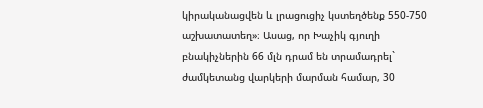կիրականացվեն և լրացուցիչ կստեղծենք 550-750 աշխատատեղ»։ Ասաց, որ Խաչիկ գյուղի բնակիչներին 66 մլն դրամ են տրամադրել` ժամկետանց վարկերի մարման համար, 30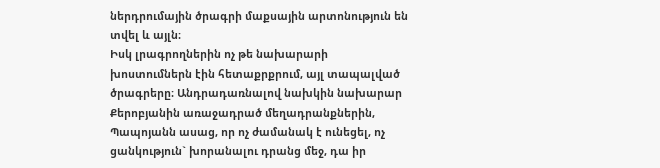ներդրումային ծրագրի մաքսային արտոնություն են տվել և այլն։
Իսկ լրագրողներին ոչ թե նախարարի խոստումներն էին հետաքրքրում, այլ տապալված ծրագրերը։ Անդրադառնալով նախկին նախարար Քերոբյանին առաջադրած մեղադրանքներին, Պապոյանն ասաց, որ ոչ ժամանակ է ունեցել, ոչ ցանկություն` խորանալու դրանց մեջ, դա իր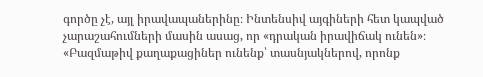գործը չէ, այլ իրավապաներինը։ Ինտենսիվ այգիների հետ կապված չարաշահումների մասին ասաց, որ «դրական իրավիճակ ունեն»։ «Բազմաթիվ քաղաքացիներ ունենք՝ տասնյակներով, որոնք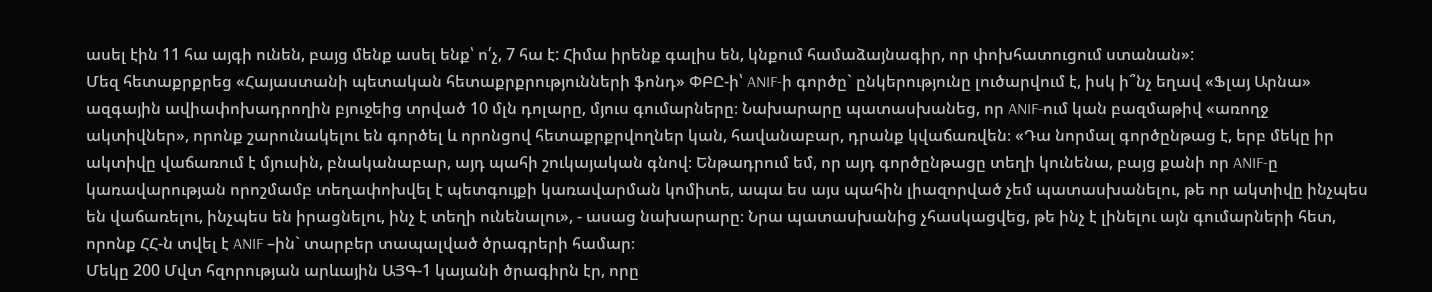ասել էին 11 հա այգի ունեն, բայց մենք ասել ենք՝ ո՛չ, 7 հա է: Հիմա իրենք գալիս են, կնքում համաձայնագիր, որ փոխհատուցում ստանան»:
Մեզ հետաքրքրեց «Հայաստանի պետական հետաքրքրությունների ֆոնդ» ՓԲԸ-ի՝ ANIF-ի գործը` ընկերությունը լուծարվում է, իսկ ի՞նչ եղավ «Ֆլայ Արնա» ազգային ավիափոխադրողին բյուջեից տրված 10 մլն դոլարը, մյուս գումարները։ Նախարարը պատասխանեց, որ ANIF-ում կան բազմաթիվ «առողջ ակտիվներ», որոնք շարունակելու են գործել և որոնցով հետաքրքրվողներ կան, հավանաբար, դրանք կվաճառվեն։ «Դա նորմալ գործընթաց է, երբ մեկը իր ակտիվը վաճառում է մյուսին, բնականաբար, այդ պահի շուկայական գնով։ Ենթադրում եմ, որ այդ գործընթացը տեղի կունենա, բայց քանի որ ANIF-ը կառավարության որոշմամբ տեղափոխվել է պետգույքի կառավարման կոմիտե, ապա ես այս պահին լիազորված չեմ պատասխանելու, թե որ ակտիվը ինչպես են վաճառելու, ինչպես են իրացնելու, ինչ է տեղի ունենալու», - ասաց նախարարը։ Նրա պատասխանից չհասկացվեց, թե ինչ է լինելու այն գումարների հետ, որոնք ՀՀ-ն տվել է ANIF –ին` տարբեր տապալված ծրագրերի համար։
Մեկը 200 Մվտ հզորության արևային ԱՅԳ-1 կայանի ծրագիրն էր, որը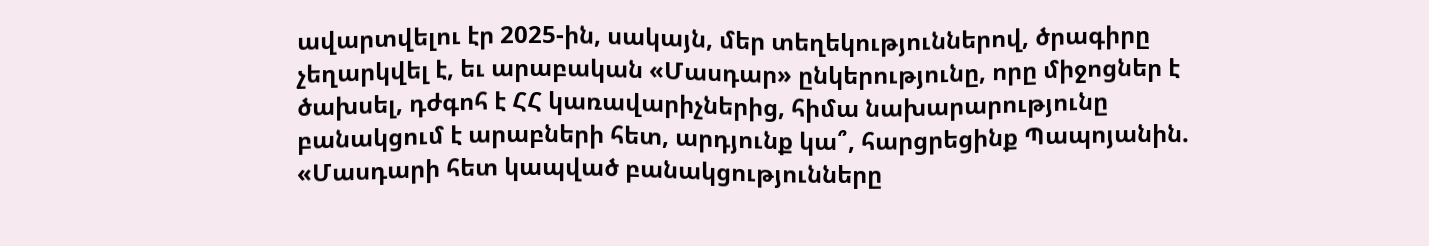ավարտվելու էր 2025-ին, սակայն, մեր տեղեկություններով, ծրագիրը չեղարկվել է, եւ արաբական «Մասդար» ընկերությունը, որը միջոցներ է ծախսել, դժգոհ է ՀՀ կառավարիչներից, հիմա նախարարությունը բանակցում է արաբների հետ, արդյունք կա՞, հարցրեցինք Պապոյանին. «Մասդարի հետ կապված բանակցությունները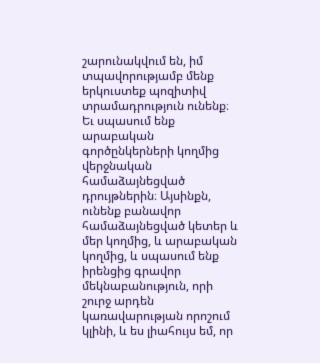շարունակվում են, իմ տպավորությամբ մենք երկուստեք պոզիտիվ տրամադրություն ունենք։ Եւ սպասում ենք արաբական գործընկերների կողմից վերջնական համաձայնեցված դրույթներին։ Այսինքն, ունենք բանավոր համաձայնեցված կետեր և մեր կողմից, և արաբական կողմից, և սպասում ենք իրենցից գրավոր մեկնաբանություն, որի շուրջ արդեն կառավարության որոշում կլինի, և ես լիահույս եմ, որ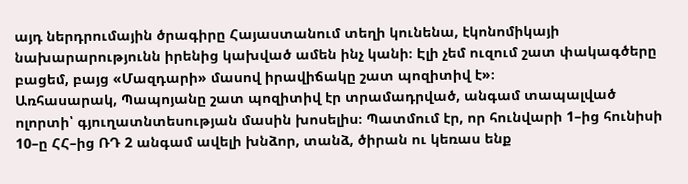այդ ներդրումային ծրագիրը Հայաստանում տեղի կունենա, էկոնոմիկայի նախարարությունն իրենից կախված ամեն ինչ կանի։ Էլի չեմ ուզում շատ փակագծերը բացեմ, բայց «Մազդարի» մասով իրավիճակը շատ պոզիտիվ է»։
Առհասարակ, Պապոյանը շատ պոզիտիվ էր տրամադրված, անգամ տապալված ոլորտի՝ գյուղատնտեսության մասին խոսելիս։ Պատմում էր, որ հունվարի 1–ից հունիսի 10–ը ՀՀ–ից ՌԴ 2 անգամ ավելի խնձոր, տանձ, ծիրան ու կեռաս ենք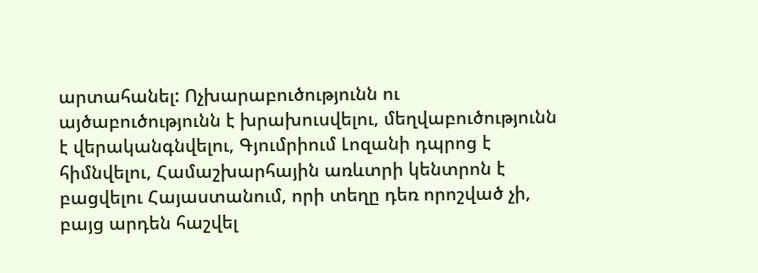արտահանել: Ոչխարաբուծությունն ու այծաբուծությունն է խրախուսվելու, մեղվաբուծությունն է վերականգնվելու, Գյումրիում Լոզանի դպրոց է հիմնվելու, Համաշխարհային առևտրի կենտրոն է բացվելու Հայաստանում, որի տեղը դեռ որոշված չի, բայց արդեն հաշվել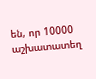են, որ 10000 աշխատատեղ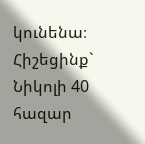կունենա։ Հիշեցինք` Նիկոլի 40 հազար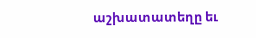աշխատատեղը եւ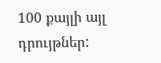100 քայլի այլ դրույթներ: